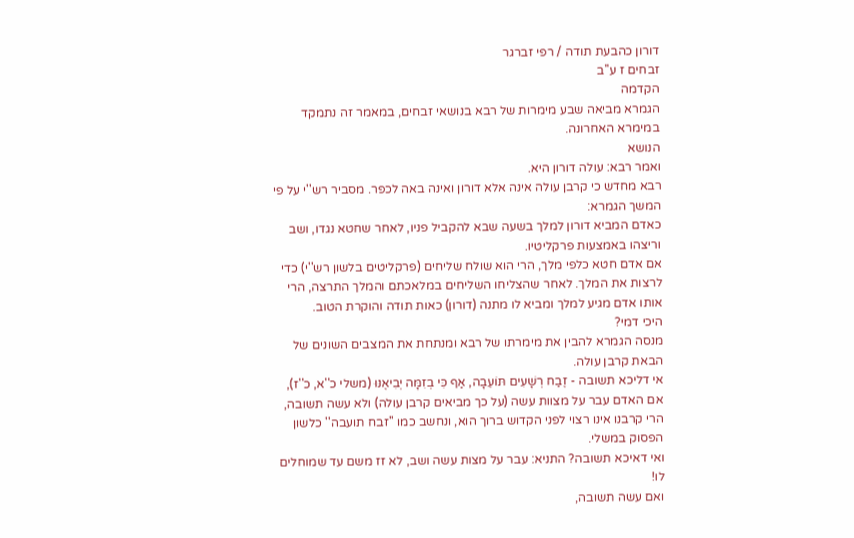דורון כהבעת תודה / רפי זברגר
זבחים ז ע''ב
הקדמה
הגמרא מביאה שבע מימרות של רבא בנושאי זבחים, במאמר זה נתמקד במימרא האחרונה.
הנושא
ואמר רבא: עולה דורון היא.
רבא מחדש כי קרבן עולה אינה אלא דורון ואינה באה לכפר. מסביר רש''י על פי המשך הגמרא:
כאדם המביא דורון למלך בשעה שבא להקביל פניו, לאחר שחטא נגדו, ושב וריצהו באמצעות פרקליטיו.
אם אדם חטא כלפי מלך, הרי הוא שולח שליחים (פרקליטים בלשון רש''י) כדי לרצות את המלך. לאחר שהצליחו השליחים במלאכתם והמלך התרצה, הרי אותו אדם מגיע למלך ומביא לו מתנה (דורון) כאות תודה והוקרת הטוב.
היכי דמי?
מנסה הגמרא להבין את מימרתו של רבא ומנתחת את המצבים השונים של הבאת קרבן עולה.
אי דליכא תשובה - זֶבַח רְשָׁעִים תּוֹעֵבָה, אַף כִּי בְזִמָּה יְבִיאֶנּוּ (משלי כ''א, כ''ז),
אם האדם עבר על מצוות עשה (על כך מביאים קרבן עולה) ולא עשה תשובה, הרי קרבנו אינו רצוי לפני הקדוש ברוך הוא, ונחשב כמו ''זבח תועבה'' כלשון הפסוק במשלי.
ואי דאיכא תשובה? התניא: עבר על מצות עשה ושב, לא זז משם עד שמוחלים לו!
ואם עשה תשובה,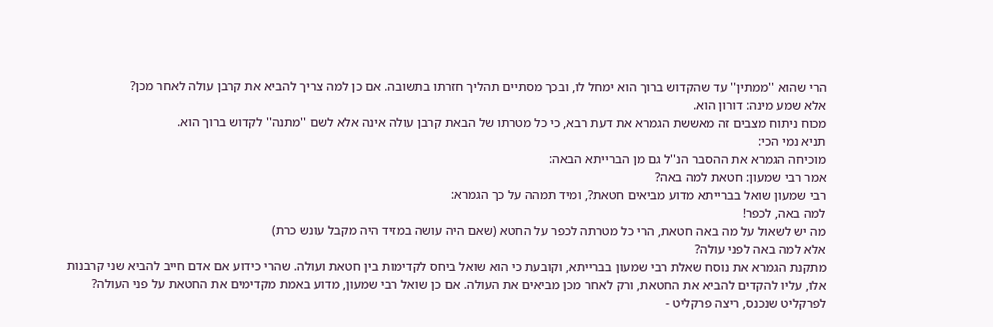הרי שהוא ''ממתין'' עד שהקדוש ברוך הוא ימחל לו, ובכך מסתיים תהליך חזרתו בתשובה. אם כן למה צריך להביא את קרבן עולה לאחר מכן?
אלא שמע מינה: דורון הוא.
מכוח ניתוח מצבים זה מאששת הגמרא את דעת רבא, כי כל מטרתו של הבאת קרבן עולה אינה אלא לשם ''מתנה'' לקדוש ברוך הוא.
תניא נמי הכי:
מוכיחה הגמרא את ההסבר הנ''ל גם מן הברייתא הבאה:
אמר רבי שמעון: חטאת למה באה?
רבי שמעון שואל בברייתא מדוע מביאים חטאת?, ומיד תמהה על כך הגמרא:
למה באה, לכפר!
מה יש לשאול על מה באה חטאת, הרי כל מטרתה לכפר על החטא (שאם היה עושה במזיד היה מקבל עונש כרת)
אלא למה באה לפני עולה?
מתקנת הגמרא את נוסח שאלת רבי שמעון בברייתא, וקובעת כי הוא שואל ביחס לקדימות בין חטאת ועולה. שהרי כידוע אם אדם חייב להביא שני קרבנות אלו, עליו להקדים להביא את החטאת, ורק לאחר מכן מביאים את העולה. אם כן שואל רבי שמעון, מדוע באמת מקדימים את החטאת על פני העולה?
לפרקליט שנכנס, ריצה פרקליט -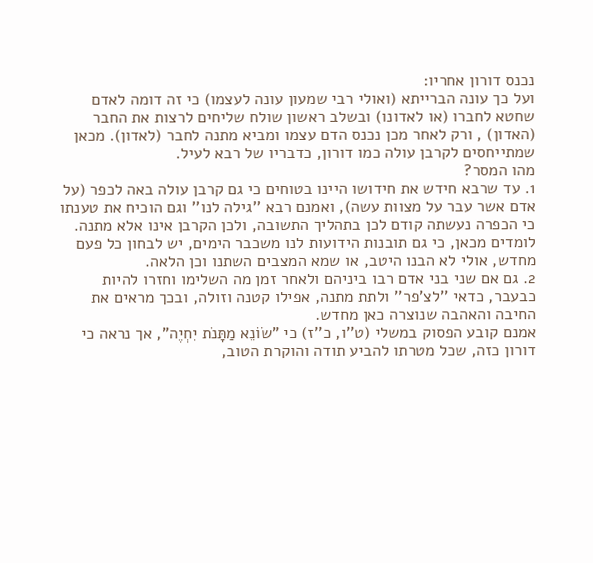נכנס דורון אחריו:
ועל כך עונה הברייתא (ואולי רבי שמעון עונה לעצמו) כי זה דומה לאדם שחטא לחברו (או לאדונו) ובשלב ראשון שולח שליחים לרצות את החבר (האדון) , ורק לאחר מכן נכנס הדם עצמו ומביא מתנה לחבר (לאדון). מכאן שמתייחסים לקרבן עולה כמו דורון, כדבריו של רבא לעיל.
מהו המסר?
1. עד שרבא חידש את חידושו היינו בטוחים כי גם קרבן עולה באה לכפר (על אדם אשר עבר על מצוות עשה), ואמנם רבא ''גילה לנו'' וגם הוכיח את טענתו כי הכפרה נעשתה קודם לכן בתהליך התשובה, ולכן הקרבן אינו אלא מתנה.
לומדים מכאן, כי גם תובנות הידועות לנו משכבר הימים, יש לבחון כל פעם מחדש, אולי לא הבנו היטב, או שמא המצבים השתנו וכן הלאה.
2. גם אם שני בני אדם רבו ביניהם ולאחר זמן מה השלימו וחזרו להיות כבעבר, כדאי ''לצ'פר'' ולתת מתנה, אפילו קטנה וזולה, ובכך מראים את החיבה והאהבה שנוצרה כאן מחדש.
אמנם קובע הפסוק במשלי (ט''ו, כ''ז) כי "שׂוֹנֵא מַתָּנֹת יִחְיֶה", אך נראה כי דורון כזה, שכל מטרתו להביע תודה והוקרת הטוב,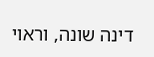דינה שונה, וראוי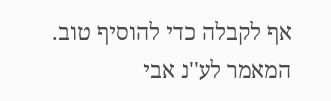אף לקבלה כדי להוסיף טוב.
המאמר לע''נ אבי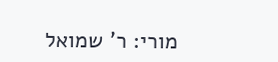מורי: ר' שמואל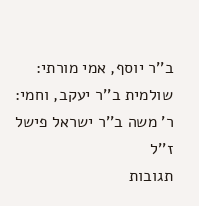ב''ר יוסף, אמי מורתי: שולמית ב''ר יעקב, וחמי: ר' משה ב''ר ישראל פישל ז''ל
תגובות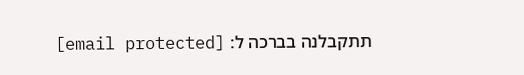תתקבלנה בברכה ל: [email protected]